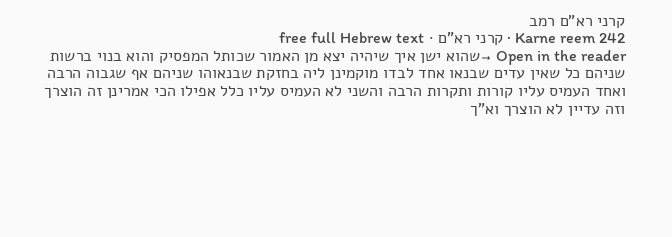קרני רא"ם רמב
Karne reem 242 · קרני רא"ם · free full Hebrew text
Open in the reader →שהוא ישן איך שיהיה יצא מן האמור שכותל המפסיק והוא בנוי ברשות שניהם כל שאין עדים שבנאו אחד לבדו מוקמינן ליה בחזקת שבנאוהו שניהם אף שגבוה הרבה ואחד העמיס עליו קורות ותקרות הרבה והשני לא העמיס עליו כלל אפילו הכי אמרינן זה הוצרך וזה עדיין לא הוצרך וא"ך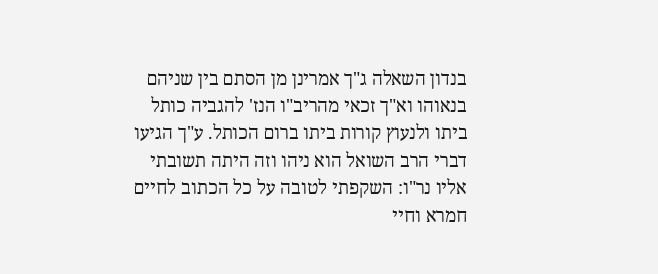בנדון השאלה ג"ך אמרינן מן הסתם בין שניהם בנאוהו וא"ך זכאי מהריב"ו הנז' להגביה כותל ביתו ולנעוץ קורות ביתו ברום הכותל. ע"ך הגיעו דברי הרב השואל הוא ניהו וזה היתה תשובתי אליו נר"ו: השקפתי לטובה על כל הכתוב לחיים חמרא וחיי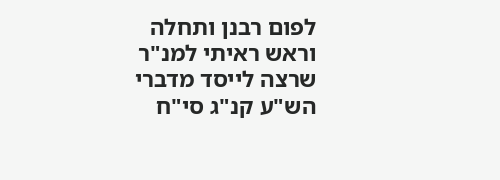לפום רבנן ותחלה וראש ראיתי למנ"ר שרצה לייסד מדברי הש"ע קנ"ג סי"ח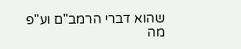שהוא דברי הרמב"ם וע"פ מה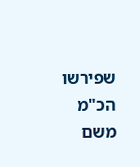שפירשו הכ"מ משם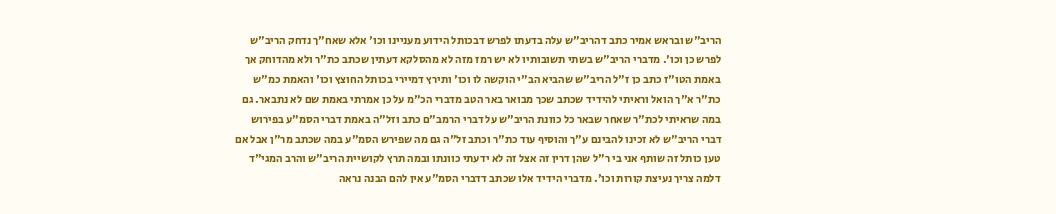הריב"ש ובראש אמיר כתב דהריב"ש עלה בדעתו לפרש דבכותל הידוע מעניינו וכו' אלא שאח"ך נדחק הריב"ש לפרש כן וכו'. מדברי הריב"ש בשתי תשובותיו לא יש רמז מזה לא מהסלקא דעתין שכתב כת"ר ולא מהדוחק אך באמת הטו"ז כתב כן ז"ל הריב"ש שהביא הב"י הוקשה לו וכו' ותירץ דמיירי בכותל החוצץ וכו' והאמת כמ"ש כת"ר א"ך הואל וראיתי להידיד שכתב שכך מבואר באר הטב מדברי הכ"מ על כן אמרתי באמת שם לא נתבאר. גם במה שראיתי לכת"ר שאחר שבאר כל כוונת הריב"ש על דברי הרמב"ם כתב וזל"ה באמת דברי הסמ"ע בפירוש דברי הריב"ש לא זכינו להבינם ע"ך והוסיף עוד כת"ר וכתב זל"ה גם מה שפירש הסמ"ע במה שכתב מר"ן אבל אם טען כותל זה שותף אני בי ר"ל שהן דרין זה אצל זה לא ידעתי כוונתו ובמה תרץ לקושיית הריב"ש והרב המגי"ד דלמה צריך נעיצת קורות וכו'. מדברי הידיד אלו שכתב דדברי הסמ"ע אין להם הבנה נראה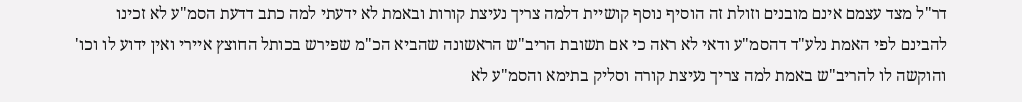דר"ל מצד עצמם אינם מובנים וזולת זה הוסיף נוסף קושיית דלמה צריך נעיצת קורות ובאמת לא ידעתי למה כתב דדעת הסמ"ע לא זכינו להבינם לפי האמת נלע"ד דהסמ"ע ודאי לא ראה כי אם תשובת הריב"ש הראשונה שהביא הכ"מ שפירש בכותל החוצץ איירי ואין ידוע לו וכו' והוקשה לו להריב"ש באמת למה צריך נעיצת קורה וסליק בתימא והסמ"ע לא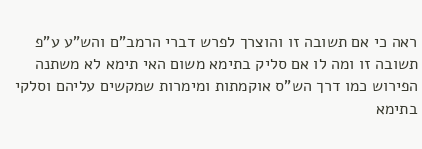ראה כי אם תשובה זו והוצרך לפרש דברי הרמב"ם והש"ע ע"פ תשובה זו ומה לו אם סליק בתימא משום האי תימא לא משתנה הפירוש כמו דרך הש"ס אוקמתות ומימרות שמקשים עליהם וסלקי בתימא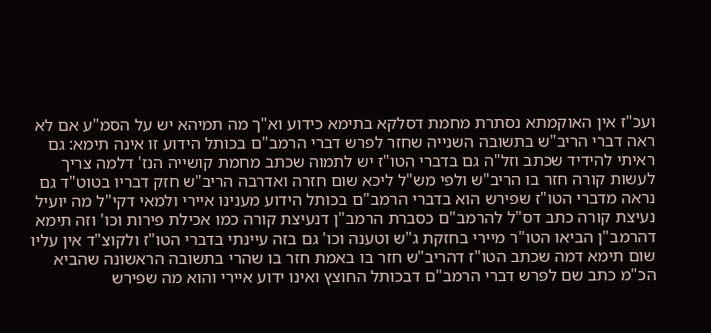ועכ"ז אין האוקמתא נסתרת מחמת דסלקא בתימא כידוע וא"ך מה תמיהא יש על הסמ"ע אם לא ראה דברי הריב"ש בתשובה השנייה שחזר לפרש דברי הרמב"ם בכותל הידוע זו אינה תימא: גם ראיתי להידיד שכתב וזל"ה גם בדברי הטו"ז יש לתמוה שכתב מחמת קושייה הנז' דלמה צריך לעשות קורה חזר בו הריב"ש ולפי מש"ל ליכא שום חזרה ואדרבה הריב"ש חזק דבריו בטוט"ד גם נראה מדברי הטו"ז שפירש הוא בדברי הרמב"ם בכותל הידוע מענינו איירי ולמאי דקי"ל מה יועיל נעיצת קורה כתב דס"ל להרמב"ם כסברת הרמב"ן דנעיצת קורה כמו אכילת פירות וכו' וזה תימא דהרמב"ן הביאו הטו"ר מיירי בחזקת ג"ש וטענה וכו' גם בזה עיינתי בדברי הטו"ז ולקוצ"ד אין עליו שום תימא דמה שכתב הטו"ז דהריב"ש חזר בו באמת חזר בו שהרי בתשובה הראשונה שהביא הכ"מ כתב שם לפרש דברי הרמב"ם דבכותל החוצץ ואינו ידוע איירי והוא מה שפירש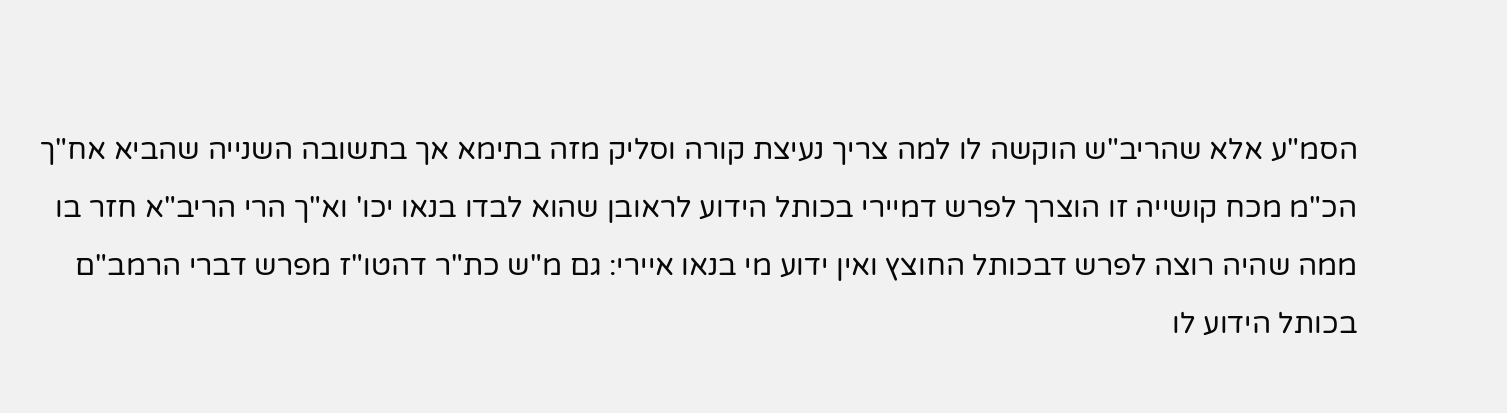הסמ"ע אלא שהריב"ש הוקשה לו למה צריך נעיצת קורה וסליק מזה בתימא אך בתשובה השנייה שהביא אח"ך הכ"מ מכח קושייה זו הוצרך לפרש דמיירי בכותל הידוע לראובן שהוא לבדו בנאו יכו' וא"ך הרי הריב"א חזר בו ממה שהיה רוצה לפרש דבכותל החוצץ ואין ידוע מי בנאו איירי: גם מ"ש כת"ר דהטו"ז מפרש דברי הרמב"ם בכותל הידוע לו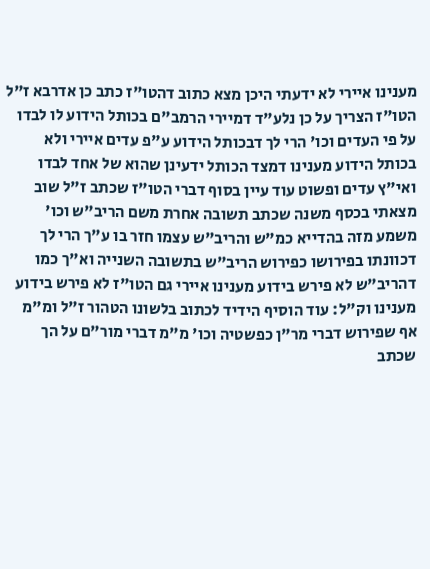מענינו איירי לא ידעתי היכן מצא כתוב דהטו"ז כתב כן אדרבא ז"ל הטו"ז הצריך על כן נלע"ד דמיירי הרמב"ם בכותל הידוע לו לבדו על פי העדים וכו' הרי לך דבכותל הידוע ע"פ עדים איירי ולא בכותל הידוע מענינו דמצד הכותל ידעינן שהוא של אחד לבדו ואי"ץ עדים ופשוט עוד עיין בסוף דברי הטו"ז שכתב ז"ל שוב מצאתי בכסף משנה שכתב תשובה אחרת משם הריב"ש וכו' משמע מזה בהדייא כמ"ש והריב"ש עצמו חזר בו ע"ך הרי לך דכוונתו בפירושו כפירוש הריב"ש בתשובה השנייה וא"ך כמו דהריב"ש לא פירש בידוע מענינו איירי גם הטו"ז לא פירש בידוע מענינו וק"ל: עוד הוסיף הידיד לכתוב בלשונו הטהור ז"ל ומ"מ אף שפירוש דברי מר"ן כפשטיה וכו' מ"מ דברי מור"ם על הך שכתב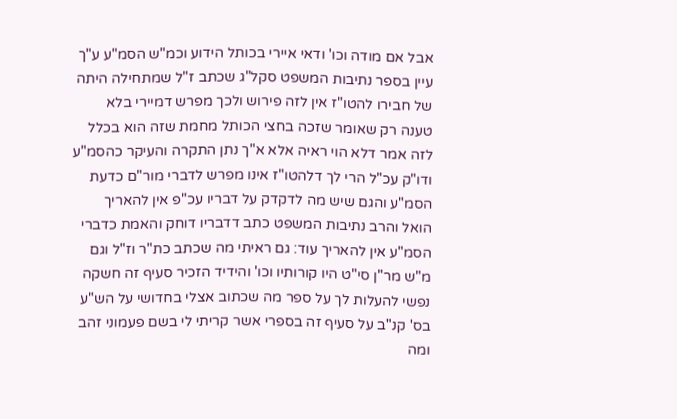אבל אם מודה וכו' ודאי איירי בכותל הידוע וכמ"ש הסמ"ע ע"ך עיין בספר נתיבות המשפט סקל"ג שכתב ז"ל שמתחילה היתה של חבירו להטו"ז אין לזה פירוש ולכך מפרש דמיירי בלא טענה רק שאומר שזכה בחצי הכותל מחמת שזה הוא בכלל לזה אמר דלא הוי ראיה אלא א"ך נתן התקרה והעיקר כהסמ"ע ודו"ק עכ"ל הרי לך דלהטו"ז אינו מפרש לדברי מור"ם כדעת הסמ"ע והגם שיש מה לדקדק על דבריו עכ"פ אין להאריך הואל והרב נתיבות המשפט כתב דדבריו דוחק והאמת כדברי הסמ"ע אין להאריך עוד: גם ראיתי מה שכתב כת"ר וז"ל וגם מ"ש מר"ן סי"ט היו קורותיו וכו' והידיד הזכיר סעיף זה חשקה נפשי להעלות לך על ספר מה שכתוב אצלי בחדושי על הש"ע בס' קנ"ב על סעיף זה בספרי אשר קריתי לי בשם פעמוני זהב ומה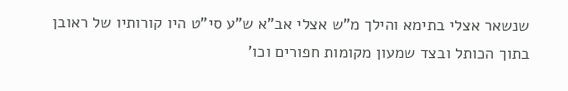שנשאר אצלי בתימא והילך מ"ש אצלי אב"א ש"ע סי"ט היו קורותיו של ראובן בתוך הכותל ובצד שמעון מקומות חפורים וכו'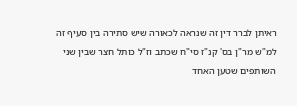ראיתן לברר דין זה שנראה לכאורה שיש סתירה בין סעיף זה למ"ש מר"ן בס' קנ"ז סי"ח שכתב וז"ל כותל חצר שבין שני השותפים שטען האחד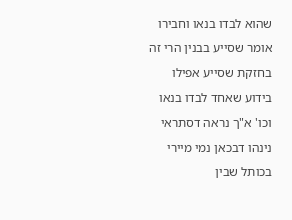שהוא לבדו בנאו וחבירו אומר שסייע בבנין הרי זה בחזקת שסייע אפילו בידוע שאחד לבדו בנאו וכו' א"ך נראה דסתראי נינהו דבכאן נמי מיירי בכותל שבין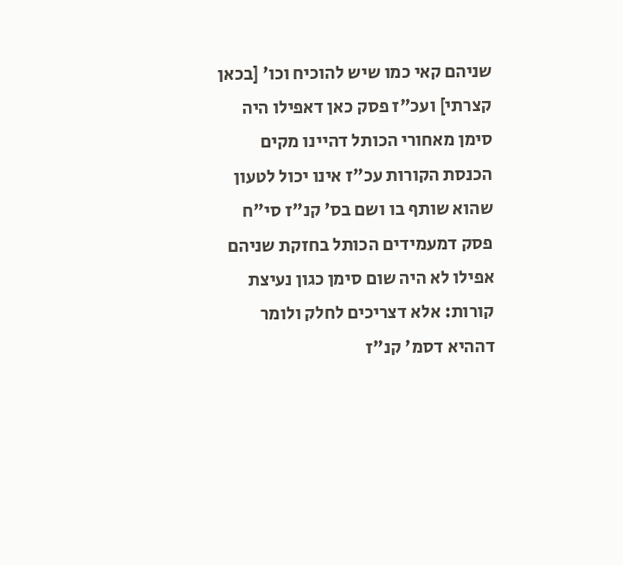שניהם קאי כמו שיש להוכיח וכו' [בכאן קצרתי] ועכ"ז פסק כאן דאפילו היה סימן מאחורי הכותל דהיינו מקים הכנסת הקורות עכ"ז אינו יכול לטעון שהוא שותף בו ושם בס' קנ"ז סי"ח פסק דמעמידים הכותל בחזקת שניהם אפילו לא היה שום סימן כגון נעיצת קורות: אלא דצריכים לחלק ולומר דההיא דסמ' קנ"ז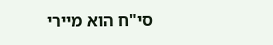סי"ח הוא מיירי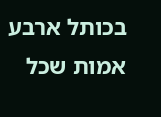בכותל ארבע אמות שכל